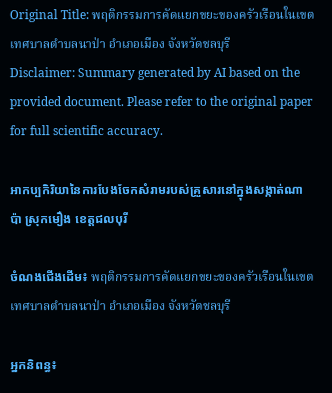Original Title: พฤติกรรมการคัดแยกขยะของครัวเรือนในเขตเทศบาลตำบลนาป่า อำเภอเมือง จังหวัดชลบุรี
Disclaimer: Summary generated by AI based on the provided document. Please refer to the original paper for full scientific accuracy.

អាកប្បកិរិយានៃការបែងចែកសំរាមរបស់គ្រួសារនៅក្នុងសង្កាត់ណាប៉ា ស្រុកមឿង ខេត្តជលបុរី

ចំណងជើងដើម៖ พฤติกรรมการคัดแยกขยะของครัวเรือนในเขตเทศบาลตำบลนาป่า อำเภอเมือง จังหวัดชลบุรี

អ្នកនិពន្ធ៖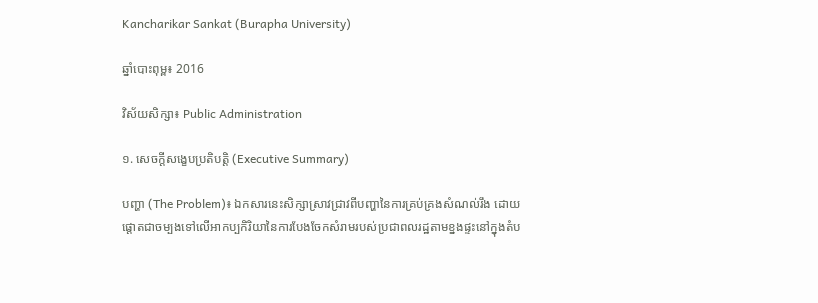Kancharikar Sankat (Burapha University)

ឆ្នាំបោះពុម្ព៖ 2016

វិស័យសិក្សា៖ Public Administration

១. សេចក្តីសង្ខេបប្រតិបត្តិ (Executive Summary)

បញ្ហា (The Problem)៖ ឯកសារនេះសិក្សាស្រាវជ្រាវពីបញ្ហានៃការគ្រប់គ្រងសំណល់រឹង ដោយផ្តោតជាចម្បងទៅលើអាកប្បកិរិយានៃការបែងចែកសំរាមរបស់ប្រជាពលរដ្ឋតាមខ្នងផ្ទះនៅក្នុងតំប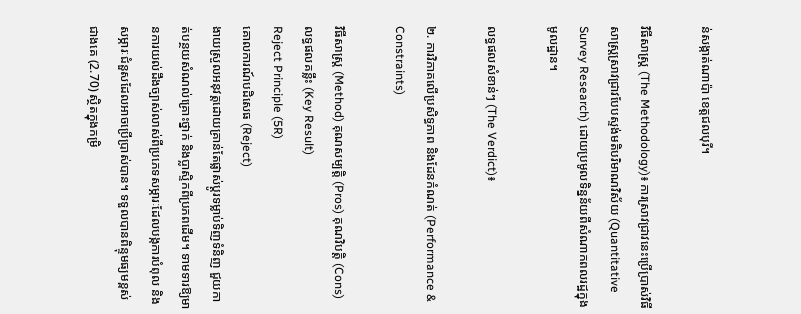ន់សង្កាត់ណាប៉ា ខេត្តជលបុរី។

វិធីសាស្ត្រ (The Methodology)៖ ការស្រាវជ្រាវនេះប្រើប្រាស់វិធីសាស្ត្រស្រាវជ្រាវបែបស្ទង់មតិបរិមាណវិស័យ (Quantitative Survey Research) ដោយប្រមូលទិន្នន័យពីសំណាកពលរដ្ឋក្នុងមូលដ្ឋាន។

លទ្ធផលសំខាន់ៗ (The Verdict)៖

២. ការវិភាគលើប្រសិទ្ធភាព និងដែនកំណត់ (Performance & Constraints)

វិធីសាស្ត្រ (Method) គុណសម្បត្តិ (Pros) គុណវិបត្តិ (Cons) លទ្ធផលគន្លឹះ (Key Result)
Reject Principle (5R)
គោលការណ៍បដិសេធ (Reject)
ងាយស្រួលអនុវត្តដោយគ្រាន់តែផ្លាស់ប្តូរទម្លាប់ទិញទំនិញ ជួយកាត់បន្ថយសំណល់គ្រោះថ្នាក់ និងប្លាស្ទិកពីប្រភពដើម។ ទាមទារឱ្យមានការយល់ដឹងច្បាស់លាស់ពីប្រភេទសម្ភារៈដែលបង្កការបំពុល និងសម្ភារៈជំនួសដែលអាចប្រើប្រាស់បាន។ ទទួលបានពិន្ទុមធ្យមខ្ពស់ជាងគេ (2.70) ស្ថិតក្នុងកម្រិ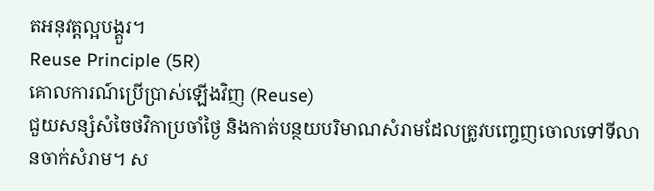តអនុវត្តល្អបង្គួរ។
Reuse Principle (5R)
គោលការណ៍ប្រើប្រាស់ឡើងវិញ (Reuse)
ជួយសន្សំសំចៃថវិកាប្រចាំថ្ងៃ និងកាត់បន្ថយបរិមាណសំរាមដែលត្រូវបញ្ចេញចោលទៅទីលានចាក់សំរាម។ ស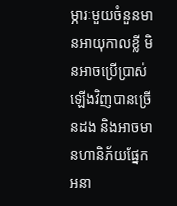ម្ភារៈមួយចំនួនមានអាយុកាលខ្លី មិនអាចប្រើប្រាស់ឡើងវិញបានច្រើនដង និងអាចមានហានិភ័យផ្នែកអនា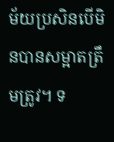ម័យប្រសិនបើមិនបានសម្អាតត្រឹមត្រូវ។ ទ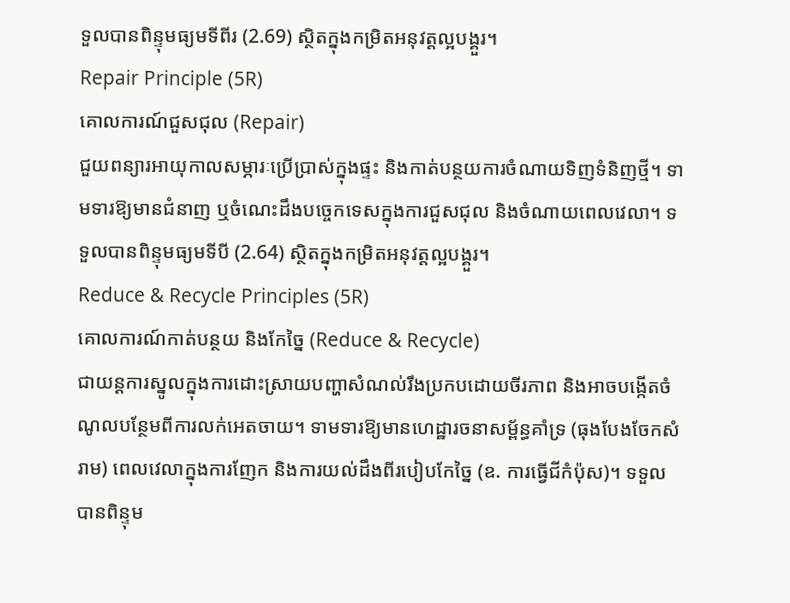ទួលបានពិន្ទុមធ្យមទីពីរ (2.69) ស្ថិតក្នុងកម្រិតអនុវត្តល្អបង្គួរ។
Repair Principle (5R)
គោលការណ៍ជួសជុល (Repair)
ជួយពន្យារអាយុកាលសម្ភារៈប្រើប្រាស់ក្នុងផ្ទះ និងកាត់បន្ថយការចំណាយទិញទំនិញថ្មី។ ទាមទារឱ្យមានជំនាញ ឬចំណេះដឹងបច្ចេកទេសក្នុងការជួសជុល និងចំណាយពេលវេលា។ ទទួលបានពិន្ទុមធ្យមទីបី (2.64) ស្ថិតក្នុងកម្រិតអនុវត្តល្អបង្គួរ។
Reduce & Recycle Principles (5R)
គោលការណ៍កាត់បន្ថយ និងកែច្នៃ (Reduce & Recycle)
ជាយន្តការស្នូលក្នុងការដោះស្រាយបញ្ហាសំណល់រឹងប្រកបដោយចីរភាព និងអាចបង្កើតចំណូលបន្ថែមពីការលក់អេតចាយ។ ទាមទារឱ្យមានហេដ្ឋារចនាសម្ព័ន្ធគាំទ្រ (ធុងបែងចែកសំរាម) ពេលវេលាក្នុងការញែក និងការយល់ដឹងពីរបៀបកែច្នៃ (ឧ. ការធ្វើជីកំប៉ុស)។ ទទួលបានពិន្ទុម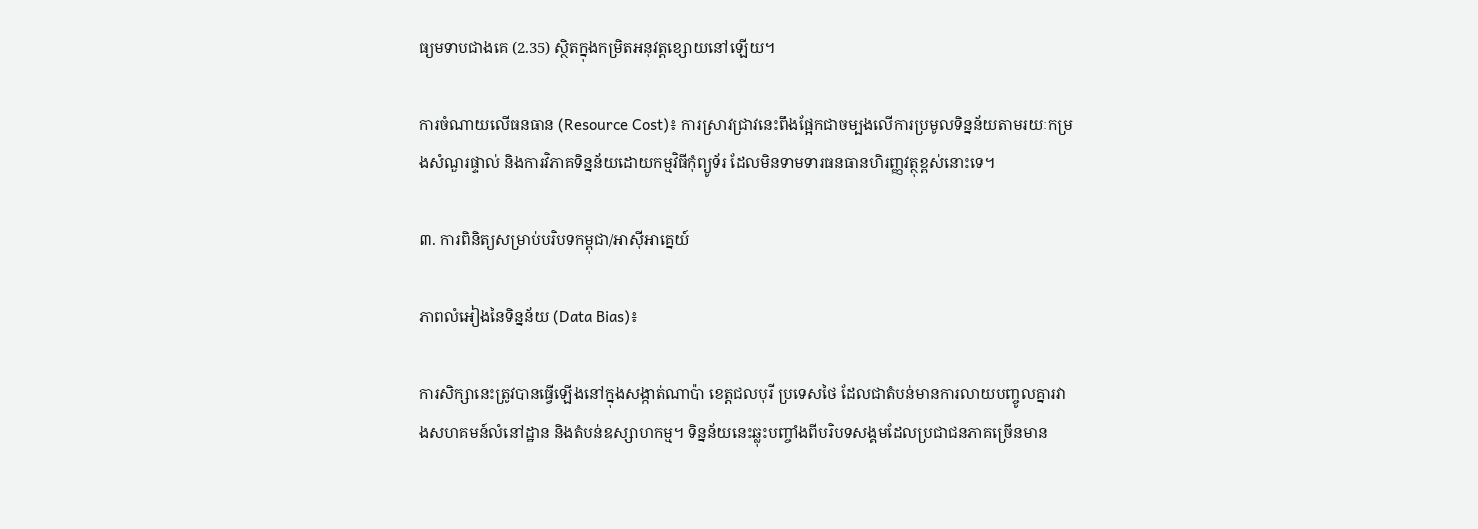ធ្យមទាបជាងគេ (2.35) ស្ថិតក្នុងកម្រិតអនុវត្តខ្សោយនៅឡើយ។

ការចំណាយលើធនធាន (Resource Cost)៖ ការស្រាវជ្រាវនេះពឹងផ្អែកជាចម្បងលើការប្រមូលទិន្នន័យតាមរយៈកម្រងសំណួរផ្ទាល់ និងការវិភាគទិន្នន័យដោយកម្មវិធីកុំព្យូទ័រ ដែលមិនទាមទារធនធានហិរញ្ញវត្ថុខ្ពស់នោះទេ។

៣. ការពិនិត្យសម្រាប់បរិបទកម្ពុជា/អាស៊ីអាគ្នេយ៍

ភាពលំអៀងនៃទិន្នន័យ (Data Bias)៖

ការសិក្សានេះត្រូវបានធ្វើឡើងនៅក្នុងសង្កាត់ណាប៉ា ខេត្តជលបុរី ប្រទេសថៃ ដែលជាតំបន់មានការលាយបញ្ចូលគ្នារវាងសហគមន៍លំនៅដ្ឋាន និងតំបន់ឧស្សាហកម្ម។ ទិន្នន័យនេះឆ្លុះបញ្ចាំងពីបរិបទសង្គមដែលប្រជាជនភាគច្រើនមាន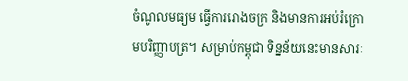ចំណូលមធ្យម ធ្វើការរោងចក្រ និងមានការអប់រំក្រោមបរិញ្ញាបត្រ។ សម្រាប់កម្ពុជា ទិន្នន័យនេះមានសារៈ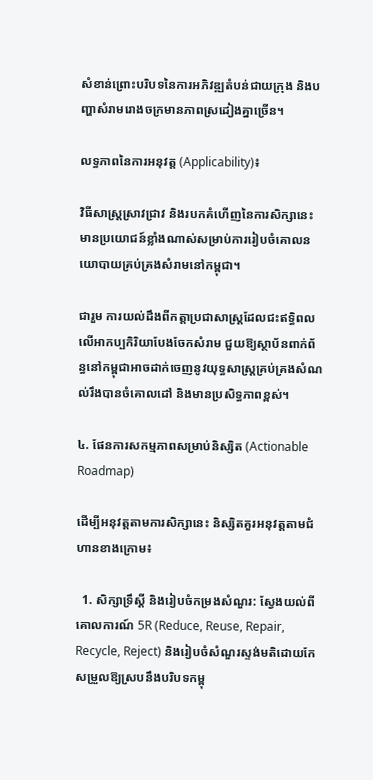សំខាន់ព្រោះបរិបទនៃការអភិវឌ្ឍតំបន់ជាយក្រុង និងបញ្ហាសំរាមរោងចក្រមានភាពស្រដៀងគ្នាច្រើន។

លទ្ធភាពនៃការអនុវត្ត (Applicability)៖

វិធីសាស្ត្រស្រាវជ្រាវ និងរបកគំហើញនៃការសិក្សានេះ មានប្រយោជន៍ខ្លាំងណាស់សម្រាប់ការរៀបចំគោលនយោបាយគ្រប់គ្រងសំរាមនៅកម្ពុជា។

ជារួម ការយល់ដឹងពីកត្តាប្រជាសាស្ត្រដែលជះឥទ្ធិពលលើអាកប្បកិរិយាបែងចែកសំរាម ជួយឱ្យស្ថាប័នពាក់ព័ន្ធនៅកម្ពុជាអាចដាក់ចេញនូវយុទ្ធសាស្ត្រគ្រប់គ្រងសំណល់រឹងបានចំគោលដៅ និងមានប្រសិទ្ធភាពខ្ពស់។

៤. ផែនការសកម្មភាពសម្រាប់និស្សិត (Actionable Roadmap)

ដើម្បីអនុវត្តតាមការសិក្សានេះ និស្សិតគួរអនុវត្តតាមជំហានខាងក្រោម៖

  1. សិក្សាទ្រឹស្តី និងរៀបចំកម្រងសំណួរ: ស្វែងយល់ពីគោលការណ៍ 5R (Reduce, Reuse, Repair, Recycle, Reject) និងរៀបចំសំណួរស្ទង់មតិដោយកែសម្រួលឱ្យស្របនឹងបរិបទកម្ពុ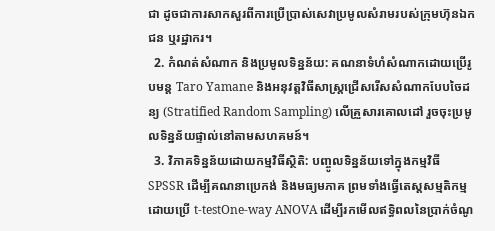ជា ដូចជាការសាកសួរពីការប្រើប្រាស់សេវាប្រមូលសំរាមរបស់ក្រុមហ៊ុនឯកជន ឬរដ្ឋាករ។
  2. កំណត់សំណាក និងប្រមូលទិន្នន័យ: គណនាទំហំសំណាកដោយប្រើរូបមន្ត Taro Yamane និងអនុវត្តវិធីសាស្ត្រជ្រើសរើសសំណាកបែបចៃដន្យ (Stratified Random Sampling) លើគ្រួសារគោលដៅ រួចចុះប្រមូលទិន្នន័យផ្ទាល់នៅតាមសហគមន៍។
  3. វិភាគទិន្នន័យដោយកម្មវិធីស្ថិតិ: បញ្ចូលទិន្នន័យទៅក្នុងកម្មវិធី SPSSR ដើម្បីគណនាប្រេកង់ និងមធ្យមភាគ ព្រមទាំងធ្វើតេស្តសម្មតិកម្មដោយប្រើ t-testOne-way ANOVA ដើម្បីរកមើលឥទ្ធិពលនៃប្រាក់ចំណូ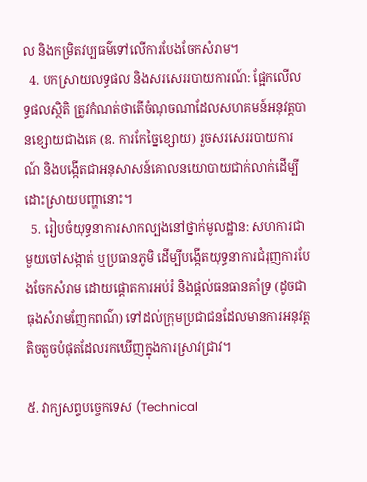ល និងកម្រិតវប្បធម៌ទៅលើការបែងចែកសំរាម។
  4. បកស្រាយលទ្ធផល និងសរសេររបាយការណ៍: ផ្អែកលើលទ្ធផលស្ថិតិ ត្រូវកំណត់ថាតើចំណុចណាដែលសហគមន៍អនុវត្តបានខ្សោយជាងគេ (ឧ. ការកែច្នៃខ្សោយ) រួចសរសេររបាយការណ៍ និងបង្កើតជាអនុសាសន៍គោលនយោបាយជាក់លាក់ដើម្បីដោះស្រាយបញ្ហានោះ។
  5. រៀបចំយុទ្ធនាការសាកល្បងនៅថ្នាក់មូលដ្ឋាន: សហការជាមួយចៅសង្កាត់ ឬប្រធានភូមិ ដើម្បីបង្កើតយុទ្ធនាការជំរុញការបែងចែកសំរាម ដោយផ្តោតការអប់រំ និងផ្តល់ធនធានគាំទ្រ (ដូចជាធុងសំរាមញែកពណ៌) ទៅដល់ក្រុមប្រជាជនដែលមានការអនុវត្តតិចតួចបំផុតដែលរកឃើញក្នុងការស្រាវជ្រាវ។

៥. វាក្យសព្ទបច្ចេកទេស (Technical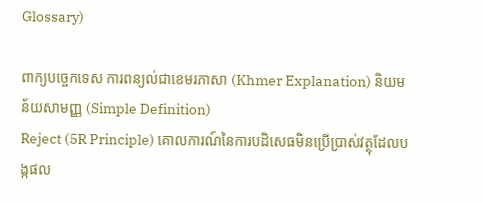Glossary)

ពាក្យបច្ចេកទេស ការពន្យល់ជាខេមរភាសា (Khmer Explanation) និយមន័យសាមញ្ញ (Simple Definition)
Reject (5R Principle) គោលការណ៍នៃការបដិសេធមិនប្រើប្រាស់វត្ថុដែលបង្កផល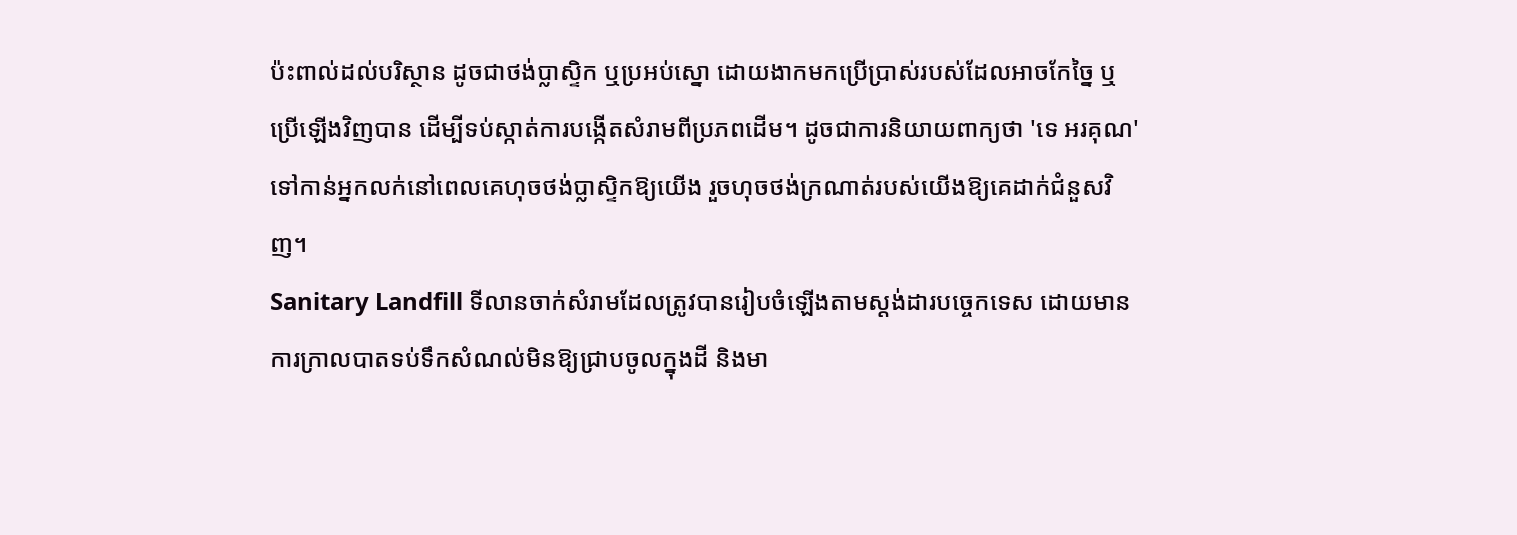ប៉ះពាល់ដល់បរិស្ថាន ដូចជាថង់ប្លាស្ទិក ឬប្រអប់ស្នោ ដោយងាកមកប្រើប្រាស់របស់ដែលអាចកែច្នៃ ឬប្រើឡើងវិញបាន ដើម្បីទប់ស្កាត់ការបង្កើតសំរាមពីប្រភពដើម។ ដូចជាការនិយាយពាក្យថា 'ទេ អរគុណ' ទៅកាន់អ្នកលក់នៅពេលគេហុចថង់ប្លាស្ទិកឱ្យយើង រួចហុចថង់ក្រណាត់របស់យើងឱ្យគេដាក់ជំនួសវិញ។
Sanitary Landfill ទីលានចាក់សំរាមដែលត្រូវបានរៀបចំឡើងតាមស្តង់ដារបច្ចេកទេស ដោយមានការក្រាលបាតទប់ទឹកសំណល់មិនឱ្យជ្រាបចូលក្នុងដី និងមា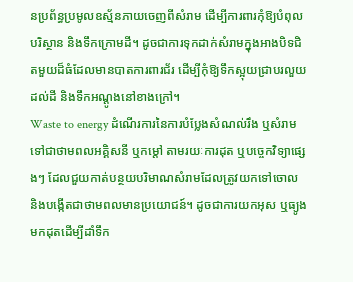នប្រព័ន្ធប្រមូលឧស្ម័នភាយចេញពីសំរាម ដើម្បីការពារកុំឱ្យបំពុលបរិស្ថាន និងទឹកក្រោមដី។ ដូចជាការទុកដាក់សំរាមក្នុងអាងបិទជិតមួយដ៏ធំដែលមានបាតការពារជ័រ ដើម្បីកុំឱ្យទឹកស្អុយជ្រាបរលួយដល់ដី និងទឹកអណ្តូងនៅខាងក្រៅ។
Waste to energy ដំណើរការនៃការបំប្លែងសំណល់រឹង ឬសំរាមទៅជាថាមពលអគ្គិសនី ឬកម្តៅ តាមរយៈការដុត ឬបច្ចេកវិទ្យាផ្សេងៗ ដែលជួយកាត់បន្ថយបរិមាណសំរាមដែលត្រូវយកទៅចោល និងបង្កើតជាថាមពលមានប្រយោជន៍។ ដូចជាការយកអុស ឬធ្យូងមកដុតដើម្បីដាំទឹក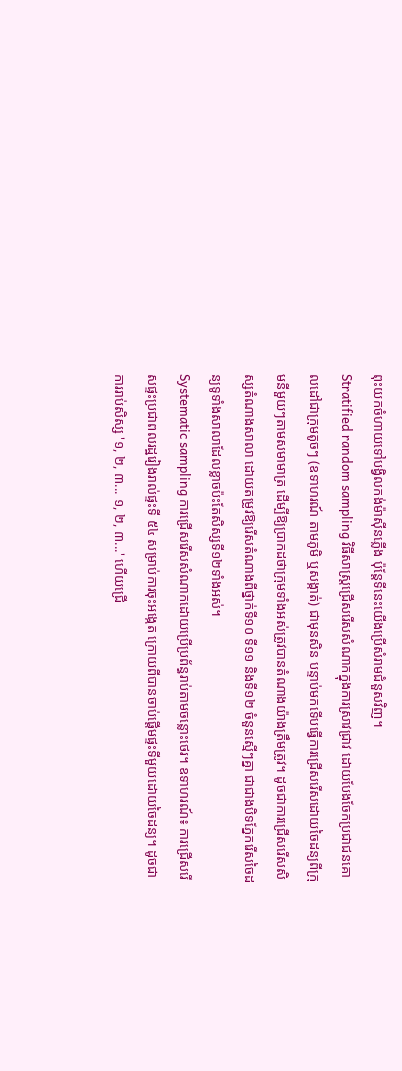ពុះយកចំហាយទៅបង្វិលកង់ម៉ាស៊ីនភ្លើង ប៉ុន្តែទីនេះយើងប្រើសំរាមជំនួសវិញ។
Stratified random sampling វិធីសាស្ត្រជ្រើសរើសសំណាកក្នុងការស្រាវជ្រាវ ដោយបែងចែកប្រជាជនគោលដៅជាក្រុមតូចៗ (ឧទាហរណ៍ តាមភូមិ ឬសង្កាត់) ជាមុនសិន បន្ទាប់មកទើបធ្វើការជ្រើសរើសដោយចៃដន្យពីក្រុមនីមួយៗតាមសមាមាត្រ ដើម្បីឱ្យប្រាកដថាក្រុមទាំងអស់ត្រូវបានតំណាងយ៉ាងត្រឹមត្រូវ។ ដូចជាការជ្រើសរើសសិស្សតំណាងសាលា ដោយតម្រូវឱ្យរើសតំណាងពីថ្នាក់ទី១០ ទី១១ និងទី១២ ចំនួនស្មើៗគ្នា ជាជាងបិទភ្នែករើសចៃដន្យទូទាំងសាលាដែលខ្លាចប៉ះតែសិស្សទី១២ទាំងអស់។
Systematic sampling ការជ្រើសរើសសំណាកដោយប្រើប្រព័ន្ធរាប់តាមចន្លោះថេរ។ ឧទាហរណ៍៖ ការជ្រើសរើសផ្ទះប្រជាពលរដ្ឋរៀងរាល់ផ្ទះទី ៥៤ សម្រាប់ការចុះអង្កេត ក្រោយពីបានចាប់ផ្តើមផ្ទះទីមួយដោយចៃដន្យ។ ដូចជាការរាប់សិស្ស '១, ២, ៣... ១, ២, ៣...' ហើយជ្រើ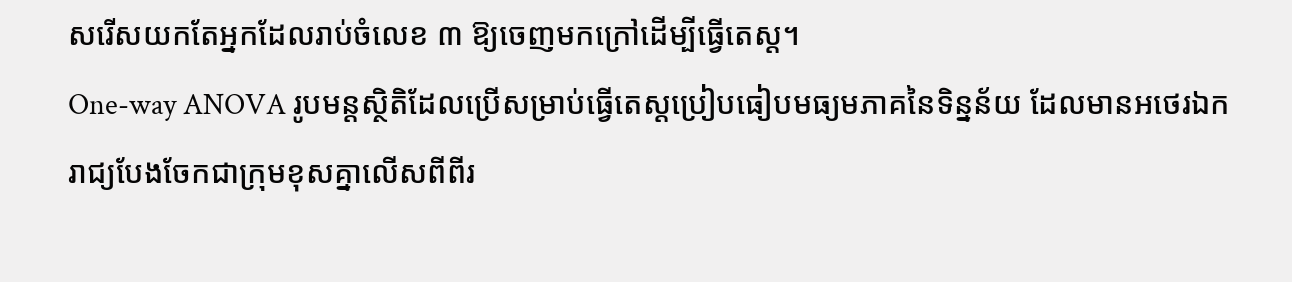សរើសយកតែអ្នកដែលរាប់ចំលេខ ៣ ឱ្យចេញមកក្រៅដើម្បីធ្វើតេស្ត។
One-way ANOVA រូបមន្តស្ថិតិដែលប្រើសម្រាប់ធ្វើតេស្តប្រៀបធៀបមធ្យមភាគនៃទិន្នន័យ ដែលមានអថេរឯករាជ្យបែងចែកជាក្រុមខុសគ្នាលើសពីពីរ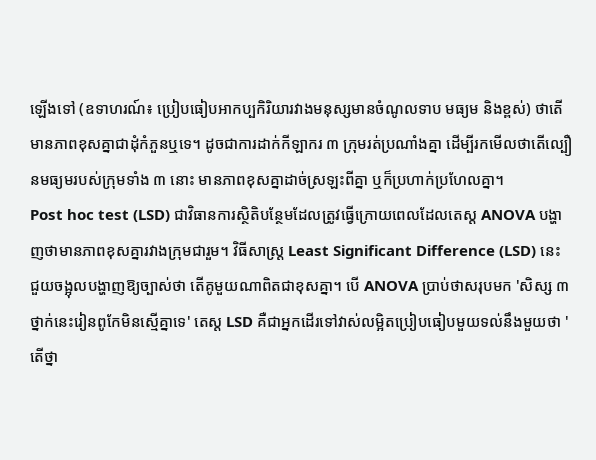ឡើងទៅ (ឧទាហរណ៍៖ ប្រៀបធៀបអាកប្បកិរិយារវាងមនុស្សមានចំណូលទាប មធ្យម និងខ្ពស់) ថាតើមានភាពខុសគ្នាជាដុំកំភួនឬទេ។ ដូចជាការដាក់កីឡាករ ៣ ក្រុមរត់ប្រណាំងគ្នា ដើម្បីរកមើលថាតើល្បឿនមធ្យមរបស់ក្រុមទាំង ៣ នោះ មានភាពខុសគ្នាដាច់ស្រឡះពីគ្នា ឬក៏ប្រហាក់ប្រហែលគ្នា។
Post hoc test (LSD) ជាវិធានការស្ថិតិបន្ថែមដែលត្រូវធ្វើក្រោយពេលដែលតេស្ត ANOVA បង្ហាញថាមានភាពខុសគ្នារវាងក្រុមជារួម។ វិធីសាស្ត្រ Least Significant Difference (LSD) នេះ ជួយចង្អុលបង្ហាញឱ្យច្បាស់ថា តើគូមួយណាពិតជាខុសគ្នា។ បើ ANOVA ប្រាប់ថាសរុបមក 'សិស្ស ៣ ថ្នាក់នេះរៀនពូកែមិនស្មើគ្នាទេ' តេស្ត LSD គឺជាអ្នកដើរទៅវាស់លម្អិតប្រៀបធៀបមួយទល់នឹងមួយថា 'តើថ្នា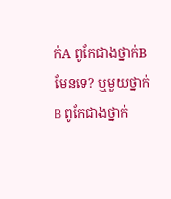ក់A ពូកែជាងថ្នាក់B មែនទេ? ឬមួយថ្នាក់B ពូកែជាងថ្នាក់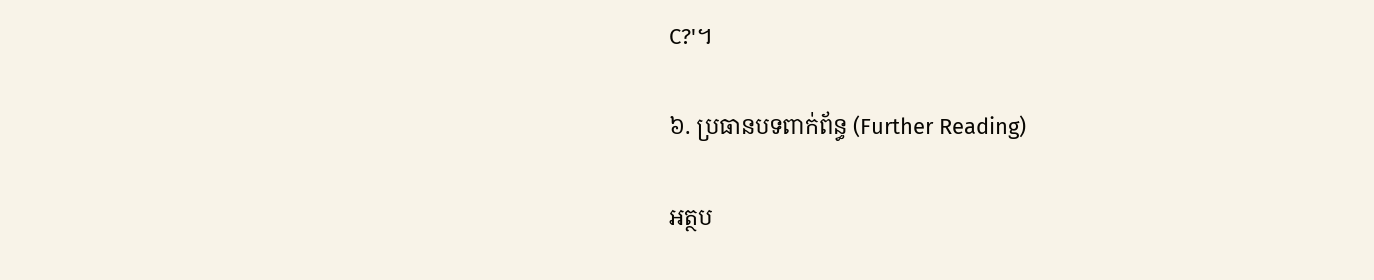C?'។

៦. ប្រធានបទពាក់ព័ន្ធ (Further Reading)

អត្ថប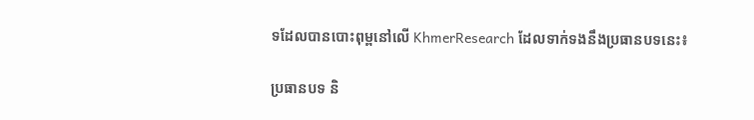ទដែលបានបោះពុម្ពនៅលើ KhmerResearch ដែលទាក់ទងនឹងប្រធានបទនេះ៖

ប្រធានបទ និ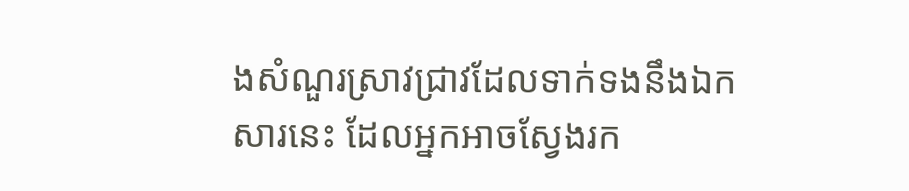ងសំណួរស្រាវជ្រាវដែលទាក់ទងនឹងឯកសារនេះ ដែលអ្នកអាចស្វែងរក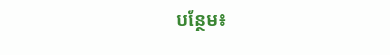បន្ថែម៖